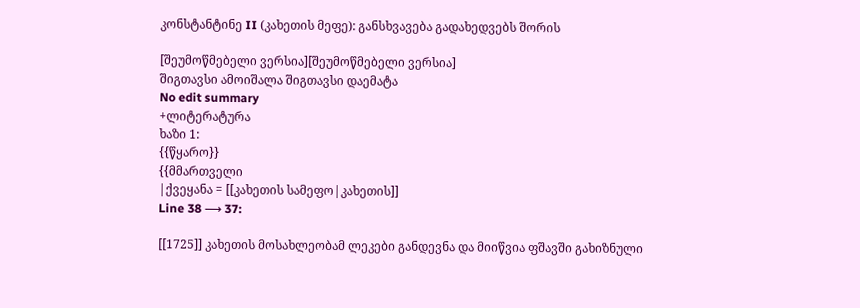კონსტანტინე II (კახეთის მეფე): განსხვავება გადახედვებს შორის

[შეუმოწმებელი ვერსია][შეუმოწმებელი ვერსია]
შიგთავსი ამოიშალა შიგთავსი დაემატა
No edit summary
+ლიტერატურა
ხაზი 1:
{{წყარო}}
{{მმართველი
|ქვეყანა = [[კახეთის სამეფო|კახეთის]]
Line 38 ⟶ 37:

[[1725]] კახეთის მოსახლეობამ ლეკები განდევნა და მიიწვია ფშავში გახიზნული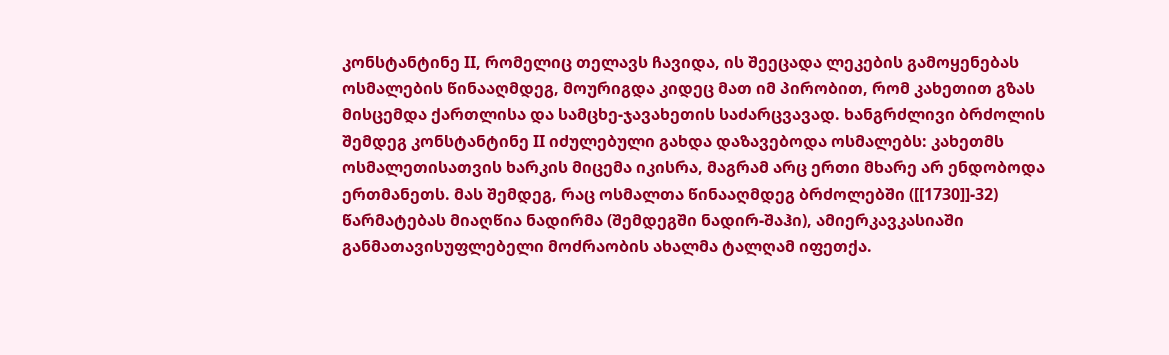კონსტანტინე II, რომელიც თელავს ჩავიდა, ის შეეცადა ლეკების გამოყენებას ოსმალების წინააღმდეგ, მოურიგდა კიდეც მათ იმ პირობით, რომ კახეთით გზას მისცემდა ქართლისა და სამცხე-ჯავახეთის საძარცვავად. ხანგრძლივი ბრძოლის შემდეგ კონსტანტინე II იძულებული გახდა დაზავებოდა ოსმალებს: კახეთმს ოსმალეთისათვის ხარკის მიცემა იკისრა, მაგრამ არც ერთი მხარე არ ენდობოდა ერთმანეთს. მას შემდეგ, რაც ოსმალთა წინააღმდეგ ბრძოლებში ([[1730]]-32) წარმატებას მიაღწია ნადირმა (შემდეგში ნადირ-შაჰი), ამიერკავკასიაში განმათავისუფლებელი მოძრაობის ახალმა ტალღამ იფეთქა.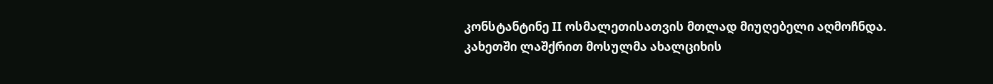კონსტანტინე II ოსმალეთისათვის მთლად მიუღებელი აღმოჩნდა. კახეთში ლაშქრით მოსულმა ახალციხის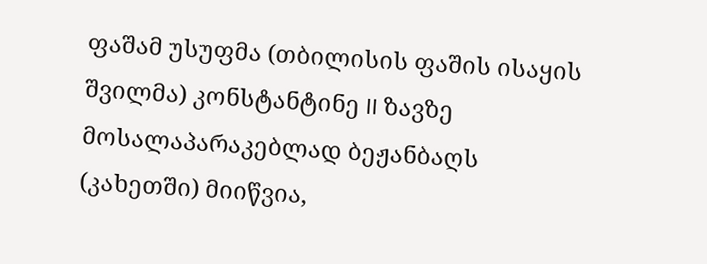ფაშამ უსუფმა (თბილისის ფაშის ისაყის შვილმა) კონსტანტინე II ზავზე მოსალაპარაკებლად ბეჟანბაღს (კახეთში) მიიწვია,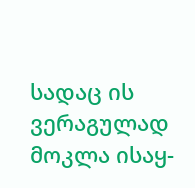სადაც ის ვერაგულად მოკლა ისაყ-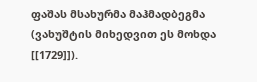ფაშას მსახურმა მაჰმადბეგმა (ვახუშტის მიხედვით ეს მოხდა [[1729]]).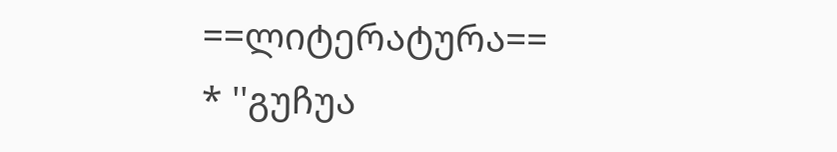==ლიტერატურა==
* ''გუჩუა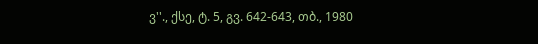ვ''., ქსე, ტ. 5, გვ. 642-643, თბ., 1980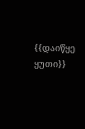{{დაიწყე ყუთი}}